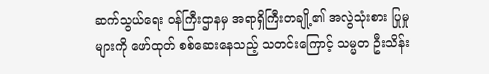ဆက်သွယ်ရေး ဝန်ကြီးဌာနမှ အရာရှိကြီးတချို့၏ အလွဲသုံးစား ပြုမှုများကို ဖော်ထုတ် စစ်ဆေးနေသည့် သတင်းကြောင့် သမ္မတ ဦးသိန်း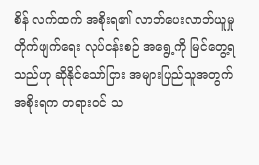စိန် လက်ထက် အစိုးရ၏ လာဘ်ပေးလာဘ်ယူမှု တိုက်ဖျက်ရေး လုပ်ငန်းစဉ် အရွေ့ကို မြင်တွေ့ရသည်ဟု ဆိုနိုင်သော်ငြား အများပြည်သူအတွက် အစိုးရက တရားဝင် သ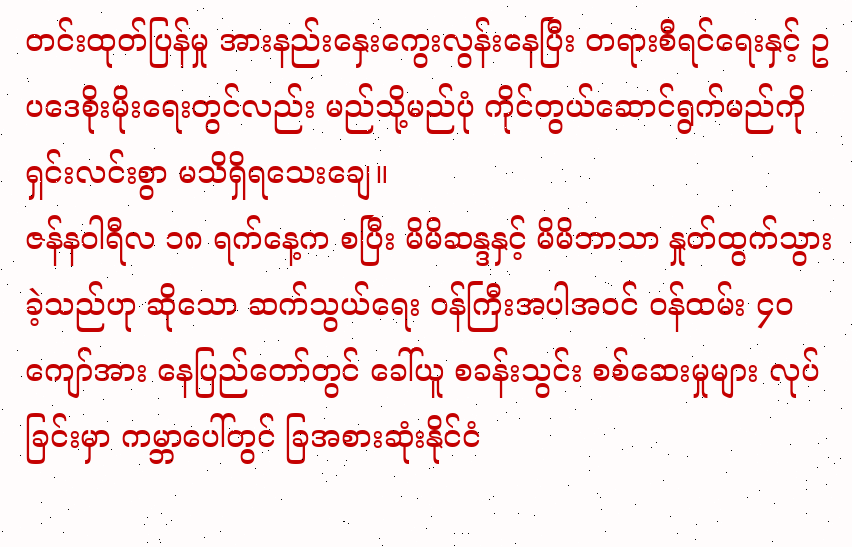တင်းထုတ်ပြန်မှု အားနည်းနှေးကွေးလွန်းနေပြီး တရားစီရင်ရေးနှင့် ဥပဒေစိုးမိုးရေးတွင်လည်း မည်သို့မည်ပုံ ကိုင်တွယ်ဆောင်ရွက်မည်ကို ရှင်းလင်းစွာ မသိရှိရသေးချေ။
ဇန်နဝါရီလ ၁၈ ရက်နေ့က စပြီး မိမိဆန္ဒနှင့် မိမိဘာသာ နှုတ်ထွက်သွားခဲ့သည်ဟု ဆိုသော ဆက်သွယ်ရေး ဝန်ကြီးအပါအဝင် ဝန်ထမ်း ၄၀ ကျော်အား နေပြည်တော်တွင် ခေါ်ယူ စခန်းသွင်း စစ်ဆေးမှုများ လုပ်ခြင်းမှာ ကမ္ဘာပေါ်တွင် ခြအစားဆုံးနိုင်ငံ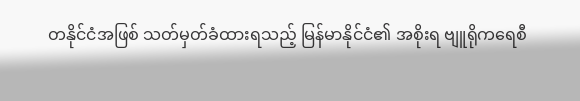တနိုင်ငံအဖြစ် သတ်မှတ်ခံထားရသည့် မြန်မာနိုင်ငံ၏ အစိုးရ ဗျူရိုကရေစီ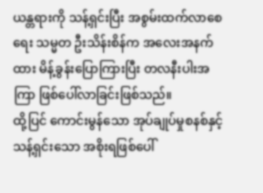ယန္တရားကို သန့်ရှင်းပြီး အစွမ်းထက်လာစေရေး သမ္မတ ဦးသိန်းစိန်က အလေးအနက်ထား မိန့်ခွန်းပြောကြားပြီး တလနီးပါးအကြာ ဖြစ်ပေါ်လာခြင်းဖြစ်သည်။
ထို့ပြင် ကောင်းမွန်သော အုပ်ချုပ်မှုစနစ်နှင့် သန့်ရှင်းသော အစိုးရဖြစ်ပေါ်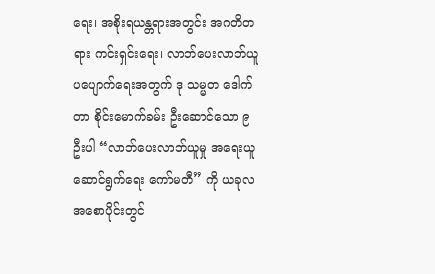ရေး၊ အစိုးရယန္တရားအတွင်း အဂတိတရား ကင်းရှင်းရေး၊ လာဘ်ပေးလာဘ်ယူ ပပျောက်ရေးအတွက် ဒု သမ္မတ ဒေါက်တာ စိုင်းမောက်ခမ်း ဦးဆောင်သော ၉ ဦးပါ “လာဘ်ပေးလာဘ်ယူမှု အရေးယူဆောင်ရွက်ရေး ကော်မတီ” ကို ယခုလ အစောပိုင်းတွင်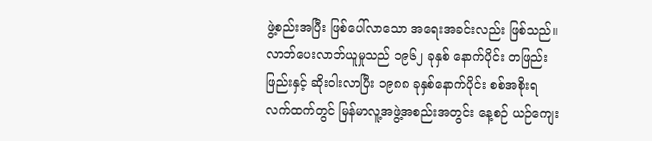ဖွဲ့စည်းအပြီး ဖြစ်ပေါ်လာသော အရေးအခင်းလည်း ဖြစ်သည်။
လာဘ်ပေးလာဘ်ယူမှုသည် ၁၉၆၂ ခုနှစ် နောက်ပိုင်း တဖြည်းဖြည်းနှင့် ဆိုးဝါးလာပြီး ၁၉၈၈ ခုနှစ်နောက်ပိုင်း စစ်အစိုးရ လက်ထက်တွင် မြန်မာလူ့အဖွဲ့အစည်းအတွင်း နေ့စဉ် ယဉ်ကျေး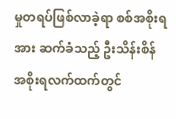မှုတရပ်ဖြစ်လာခဲ့ရာ စစ်အစိုးရအား ဆက်ခံသည့် ဦးသိန်းစိန် အစိုးရလက်ထက်တွင်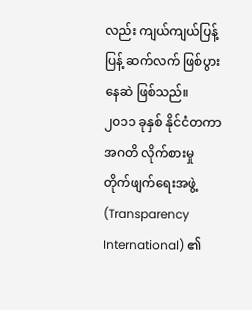လည်း ကျယ်ကျယ်ပြန့်ပြန့် ဆက်လက် ဖြစ်ပွားနေဆဲ ဖြစ်သည်။
၂၀၁၁ ခုနှစ် နိုင်ငံတကာ အဂတိ လိုက်စားမှု တိုက်ဖျက်ရေးအဖွဲ့ (Transparency International) ၏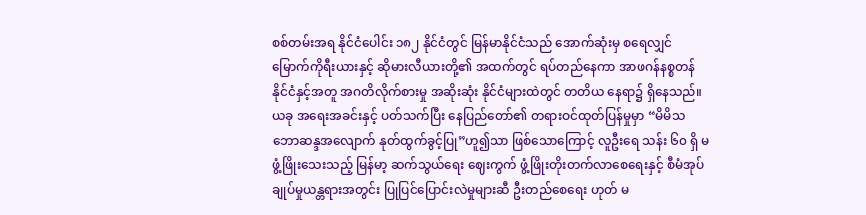စစ်တမ်းအရ နိုင်ငံပေါင်း ၁၈၂ နိုင်ငံတွင် မြန်မာနိုင်ငံသည် အောက်ဆုံးမှ စရေလျှင် မြောက်ကိုရီးယားနှင့် ဆိုမားလီယားတို့၏ အထက်တွင် ရပ်တည်နေကာ အာဖဂန်နစ္စတန် နိုင်ငံနှင့်အတူ အဂတိလိုက်စားမှု အဆိုးဆုံး နိုင်ငံများထဲတွင် တတိယ နေရာ၌ ရှိနေသည်။
ယခု အရေးအခင်းနှင့် ပတ်သက်ပြီး နေပြည်တော်၏ တရားဝင်ထုတ်ပြန်မှုမှာ “မိမိသဘောဆန္ဒအလျောက် နုတ်ထွက်ခွင့်ပြု”ဟူ၍သာ ဖြစ်သောကြောင့် လူဦးရေ သန်း ၆၀ ရှိ မဖွံ့ဖြိုးသေးသည့် မြန်မာ့ ဆက်သွယ်ရေး ဈေးကွက် ဖွံ့ဖြိုးတိုးတက်လာစေရေးနှင့် စီမံအုပ်ချုပ်မှုယန္တရားအတွင်း ပြုပြင်ပြောင်းလဲမှုများဆီ ဦးတည်စေရေး ဟုတ် မ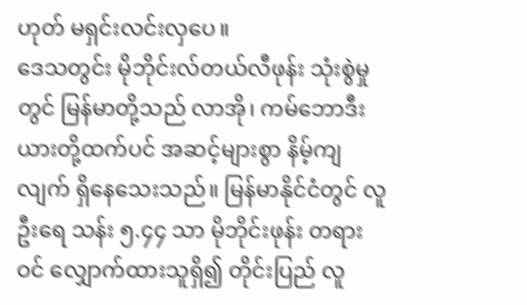ဟုတ် မရှင်းလင်းလှပေ။
ဒေသတွင်း မိုဘိုင်းလ်တယ်လီဖုန်း သုံးစွဲမှုတွင် မြန်မာတို့သည် လာအို၊ ကမ်ဘောဒီးယားတို့ထက်ပင် အဆင့်များစွာ နိမ့်ကျလျက် ရှိနေသေးသည်။ မြန်မာနိုင်ငံတွင် လူဦးရေ သန်း ၅.၄၄ သာ မိုဘိုင်းဖုန်း တရားဝင် လျှောက်ထားသူရှိ၍ တိုင်းပြည် လူ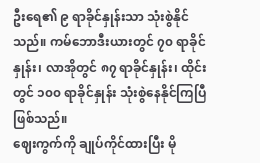ဦးရေ၏ ၉ ရာခိုင်နှုန်းသာ သုံးစွဲနိုင်သည်။ ကမ်ဘောဒီးယားတွင် ၇၀ ရာခိုင်နှုန်း၊ လာအိုတွင် ၈၇ ရာခိုင်နှုန်း၊ ထိုင်းတွင် ၁၀၀ ရာခိုင်နှုန်း သုံးစွဲနေနိုင်ကြပြီဖြစ်သည်။
ဈေးကွက်ကို ချုပ်ကိုင်ထားပြီး မို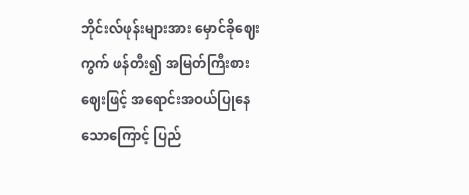ဘိုင်းလ်ဖုန်းများအား မှောင်ခိုဈေးကွက် ဖန်တီး၍ အမြတ်ကြီးစား ဈေးဖြင့် အရောင်းအဝယ်ပြုနေသောကြောင့် ပြည်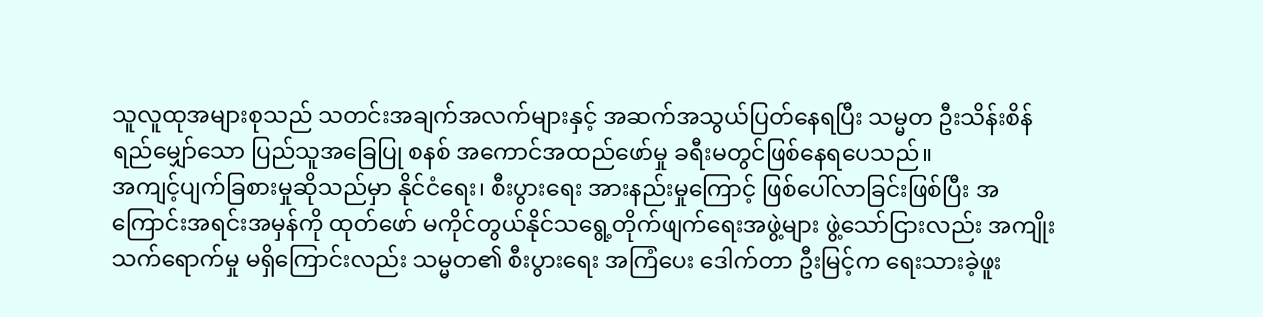သူလူထုအများစုသည် သတင်းအချက်အလက်များနှင့် အဆက်အသွယ်ပြတ်နေရပြီး သမ္မတ ဦးသိန်းစိန် ရည်မျှော်သော ပြည်သူအခြေပြု စနစ် အကောင်အထည်ဖော်မှု ခရီးမတွင်ဖြစ်နေရပေသည်။
အကျင့်ပျက်ခြစားမှုဆိုသည်မှာ နိုင်ငံရေး၊ စီးပွားရေး အားနည်းမှုကြောင့် ဖြစ်ပေါ်လာခြင်းဖြစ်ပြီး အကြောင်းအရင်းအမှန်ကို ထုတ်ဖော် မကိုင်တွယ်နိုင်သရွေ့တိုက်ဖျက်ရေးအဖွဲ့များ ဖွဲ့သော်ငြားလည်း အကျိုးသက်ရောက်မှု မရှိကြောင်းလည်း သမ္မတ၏ စီးပွားရေး အကြံပေး ဒေါက်တာ ဦးမြင့်က ရေးသားခဲ့ဖူး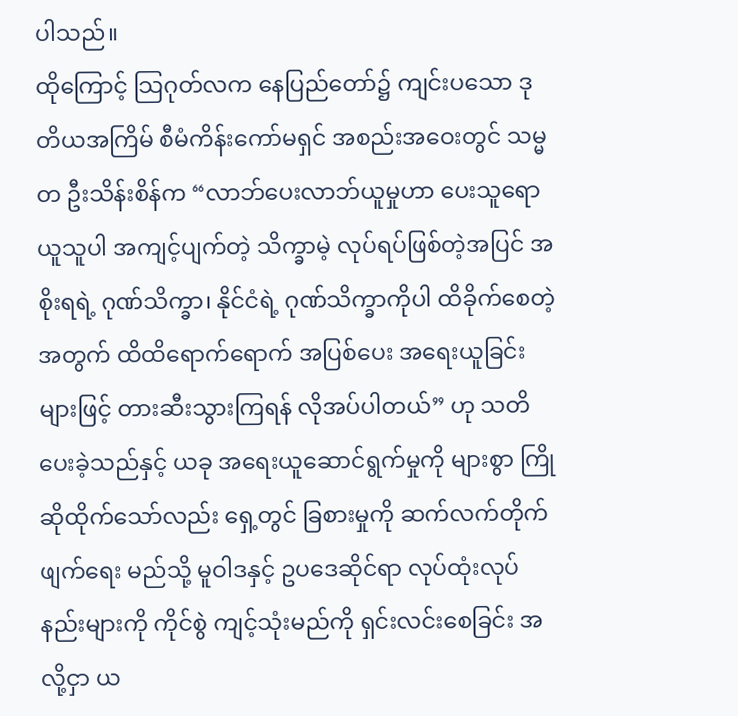ပါသည်။
ထိုကြောင့် သြဂုတ်လက နေပြည်တော်၌ ကျင်းပသော ဒုတိယအကြိမ် စီမံကိန်းကော်မရှင် အစည်းအဝေးတွင် သမ္မတ ဦးသိန်းစိန်က “လာဘ်ပေးလာဘ်ယူမှုဟာ ပေးသူရော ယူသူပါ အကျင့်ပျက်တဲ့ သိက္ခာမဲ့ လုပ်ရပ်ဖြစ်တဲ့အပြင် အစိုးရရဲ့ ဂုဏ်သိက္ခာ၊ နိုင်ငံရဲ့ ဂုဏ်သိက္ခာကိုပါ ထိခိုက်စေတဲ့အတွက် ထိထိရောက်ရောက် အပြစ်ပေး အရေးယူခြင်းများဖြင့် တားဆီးသွားကြရန် လိုအပ်ပါတယ်” ဟု သတိပေးခဲ့သည်နှင့် ယခု အရေးယူဆောင်ရွက်မှုကို များစွာ ကြိုဆိုထိုက်သော်လည်း ရှေ့တွင် ခြစားမှုကို ဆက်လက်တိုက်ဖျက်ရေး မည်သို့ မူဝါဒနှင့် ဥပဒေဆိုင်ရာ လုပ်ထုံးလုပ်နည်းများကို ကိုင်စွဲ ကျင့်သုံးမည်ကို ရှင်းလင်းစေခြင်း အလို့ငှာ ယ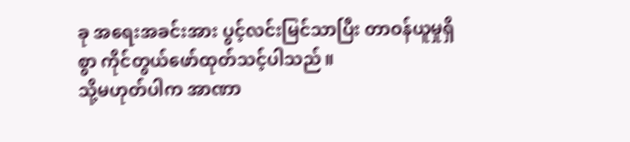ခု အရေးအခင်းအား ပွင့်လင်းမြင်သာပြီး တာဝန်ယူမှုရှိစွာ ကိုင်တွယ်ဖော်ထုတ်သင့်ပါသည်။
သို့မဟုတ်ပါက အာဏာ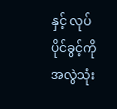နှင့် လုပ်ပိုင်ခွင့်ကို အလွဲသုံး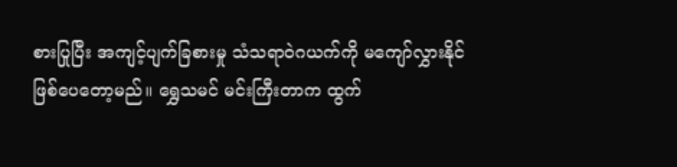စားပြုပြီး အကျင့်ပျက်ခြစားမှု သံသရာဝဲဂယက်ကို မကျော်လွှားနိုင်ဖြစ်ပေတော့မည်။ ရွှေသမင် မင်းကြီးတာက ထွက်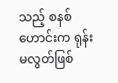သည့် စနစ်ဟောင်းက ရုန်းမလွတ်ဖြစ်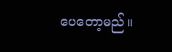ပေတော့မည်။